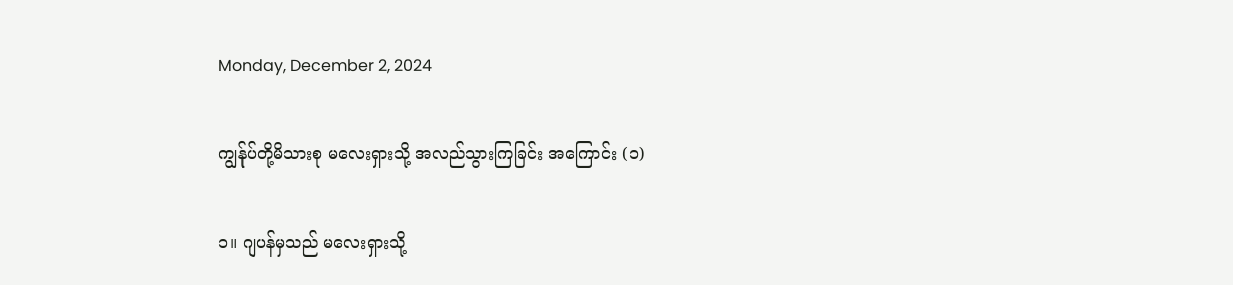Monday, December 2, 2024

ကျွန်ုပ်တို့မိသားစု မလေးရှားသို့ အလည်သွားကြခြင်း အကြောင်း (၁)

၁။ ဂျပန်မှသည် မလေးရှားသို့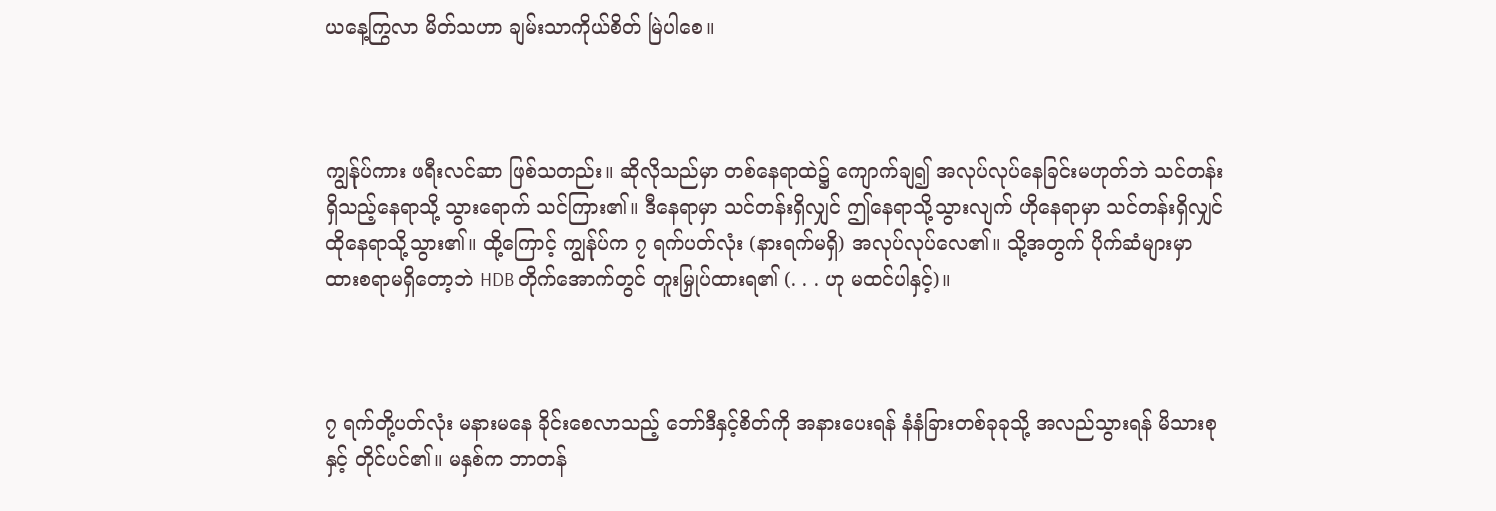ယနေ့ကြွလာ မိတ်သဟာ ချမ်းသာကိုယ်စိတ် မြဲပါစေ။



ကျွန်ုပ်ကား ဖရီးလင်ဆာ ဖြစ်သတည်း။ ဆိုလိုသည်မှာ တစ်နေရာထဲ၌ ကျောက်ချ၍ အလုပ်လုပ်နေခြင်းမဟုတ်ဘဲ သင်တန်း ရှိသည့်နေရာသို့ သွားရောက် သင်ကြား၏။ ဒီနေရာမှာ သင်တန်းရှိလျှင် ဤနေရာသို့သွားလျက် ဟိုနေရာမှာ သင်တန်းရှိလျှင် ထိုနေရာသို့သွား၏။ ထို့ကြောင့် ကျွန်ုပ်က ၇ ရက်ပတ်လုံး (နားရက်မရှိ) အလုပ်လုပ်လေ၏။ သို့အတွက် ပိုက်ဆံများမှာ ထားစရာမရှိတော့ဘဲ HDB တိုက်အောက်တွင် တူးမြှုပ်ထားရ၏ (. . . ဟု မထင်ပါနှင့်)။



၇ ရက်တို့ပတ်လုံး မနားမနေ ခိုင်းစေလာသည့် ဘော်ဒီနှင့်စိတ်ကို အနားပေးရန် နံနံခြားတစ်ခုခုသို့ အလည်သွားရန် မိသားစု နှင့် တိုင်ပင်၏။ မနှစ်က ဘာတန်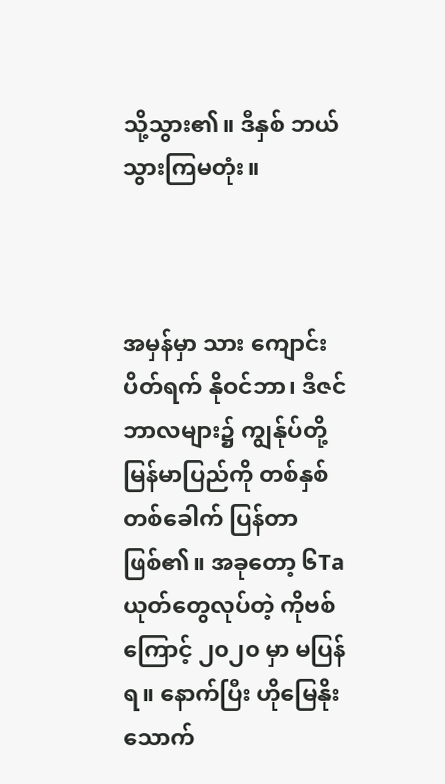သို့သွား၏။ ဒီနှစ် ဘယ်သွားကြမတုံး။



အမှန်မှာ သား ကျောင်းပိတ်ရက် နိုဝင်ဘာ၊ ဒီဇင်ဘာလများ၌ ကျွန်ုပ်တို့ မြန်မာပြည်ကို တစ်နှစ်တစ်ခေါက် ပြန်တာဖြစ်၏။ အခုတော့ ၆Taယုတ်တွေလုပ်တဲ့ ကိုဗစ်ကြောင့် ၂၀၂၀ မှာ မပြန်ရ။ နောက်ပြီး ဟိုမြေနိုး သောက်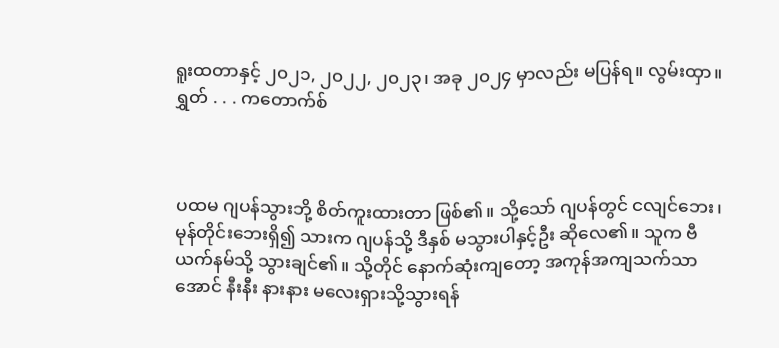ရူးထတာနှင့် ၂၀၂၁, ၂၀၂၂, ၂၀၂၃၊ အခု ၂၀၂၄ မှာလည်း မပြန်ရ။ လွမ်းထှာ။ ရွှတ် . . . ကတောက်စ်



ပထမ ဂျပန်သွားဘို့ စိတ်ကူးထားတာ ဖြစ်၏။ သို့သော် ဂျပန်တွင် ငလျင်ဘေး၊ မုန်တိုင်းဘေးရှိ၍ သားက ဂျပန်သို့ ဒီနှစ် မသွားပါနှင့်ဦး ဆိုလေ၏။ သူက ဗီယက်နမ်သို့ သွားချင်၏။ သို့တိုင် နောက်ဆုံးကျတော့ အကုန်အကျသက်သာအောင် နီးနီး နားနား မလေးရှားသို့သွားရန်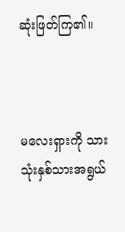ဆုံးဖြတ်ကြ၏။



မလေးရှားကို သား သုံးနှစ်သားအရွယ်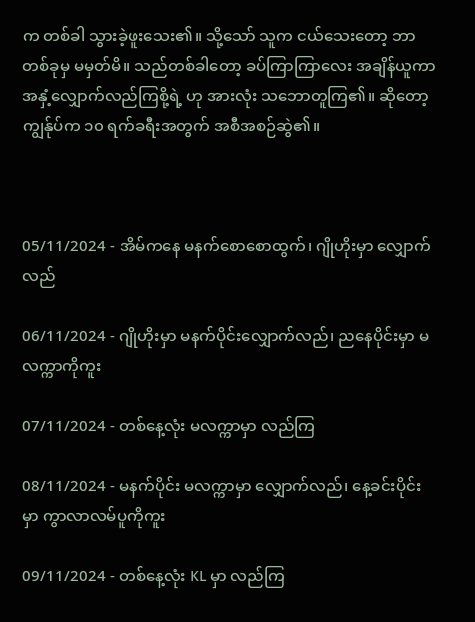က တစ်ခါ သွားခဲ့ဖူးသေး၏။ သို့သော် သူက ငယ်သေးတော့ ဘာတစ်ခုမှ မမှတ်မိ။ သည်တစ်ခါတော့ ခပ်ကြာကြာလေး အချိန်ယူကာ အနှံ့လျှောက်လည်ကြစို့ရဲ့ ဟု အားလုံး သဘောတူကြ၏။ ဆိုတော့ ကျွန်ုပ်က ၁၀ ရက်ခရီးအတွက် အစီအစဉ်ဆွဲ၏။



05/11/2024 - အိမ်ကနေ မနက်စောစောထွက်၊ ဂျိုဟိုးမှာ လျှောက်လည်

06/11/2024 - ဂျိုဟိုးမှာ မနက်ပိုင်းလျှောက်လည်၊ ညနေပိုင်းမှာ မလက္ကာကိုကူး

07/11/2024 - တစ်နေ့လုံး မလက္ကာမှာ လည်ကြ

08/11/2024 - မနက်ပိုင်း မလက္ကာမှာ လျှောက်လည်၊ နေ့ခင်းပိုင်းမှာ ကွာလာလမ်ပူကိုကူး

09/11/2024 - တစ်နေ့လုံး KL မှာ လည်ကြ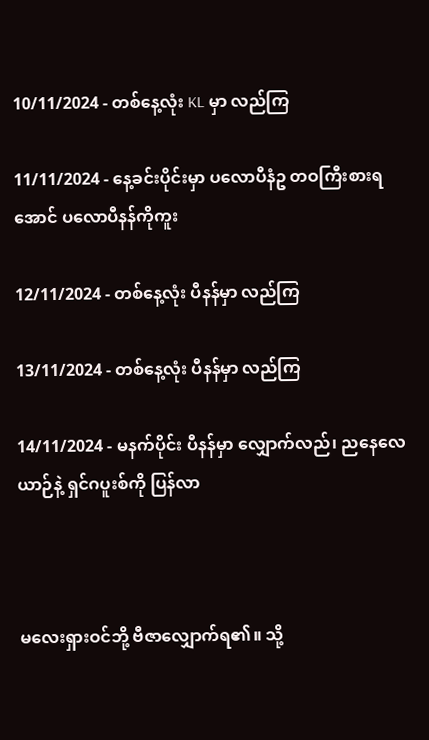10/11/2024 - တစ်နေ့လုံး KL မှာ လည်ကြ

11/11/2024 - နေ့ခင်းပိုင်းမှာ ပလောပီနံဥ တဝကြီးစားရအောင် ပလောပီနန်ကိုကူး

12/11/2024 - တစ်နေ့လုံး ပီနန်မှာ လည်ကြ

13/11/2024 - တစ်နေ့လုံး ပီနန်မှာ လည်ကြ

14/11/2024 - မနက်ပိုင်း ပီနန်မှာ လျှောက်လည်၊ ညနေလေယာဉ်နဲ့ ရှင်ဂပူးစ်ကို ပြန်လာ



မလေးရှားဝင်ဘို့ ဗီဇာလျှောက်ရ၏။ သို့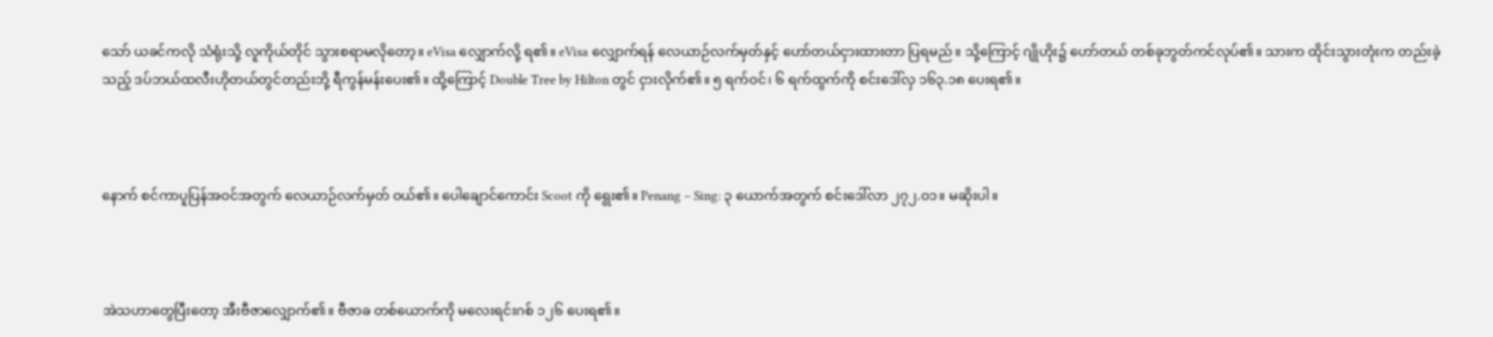သော် ယခင်ကလို သံရုံးသို့ လူကိုယ်တိုင် သွားစရာမလိုတော့။ eVisa လျှောက်လို့ ရ၏။ eVisa လျှောက်ရန် လေယာဉ်လက်မှတ်နှင့် ဟော်တယ်ငှားထားတာ ပြရမည်။ သို့ကြောင့် ဂျိုဟိုး၌ ဟော်တယ် တစ်ခုဘွတ်ကင်လုပ်၏။ သားက ထိုင်းသွားတုံးက တည်းခဲ့သည့် ဒပ်ဘယ်ထလီးဟိုတယ်တွင်တည်းဘို့ ရီကွန်မန်းပေး၏။ ထို့ကြောင့် Double Tree by Hilton တွင် ငှားလိုက်၏။ ၅ ရက်ဝင်၊ ၆ ရက်ထွက်ကို စင်းဒေါ်လှ ၁၆၃.၁၈ ပေးရ၏။



နောက် စင်ကာပူပြန်အဝင်အတွက် လေယာဉ်လက်မှတ် ဝယ်၏။ ပေါချောင်ကောင်း Scoot ကို ရွေး၏။ Penang – Sing: ၃ ယောက်အတွက် စင်းဒေါ်လာ ၂၇၂.၀၁။ မဆိုးပါ။



အဲသဟာတွေပြီးတော့ အီးဗီဇာလျှောက်၏။ ဗီဇာခ တစ်ယောက်ကို မလေးရင်းဂစ် ၁၂၆ ပေးရ၏။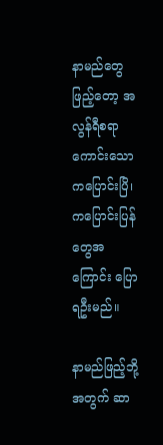နာမည်တွေဖြည့်တော့ အလွန်ရီစရာကောင်းသော ကပြောင်းပြိ၊ ကပြောင်းပြန်တွေအကြောင်း ပြောရဦးမည်။

နာမည်ဖြည့်ဘို့အတွက် ဆာ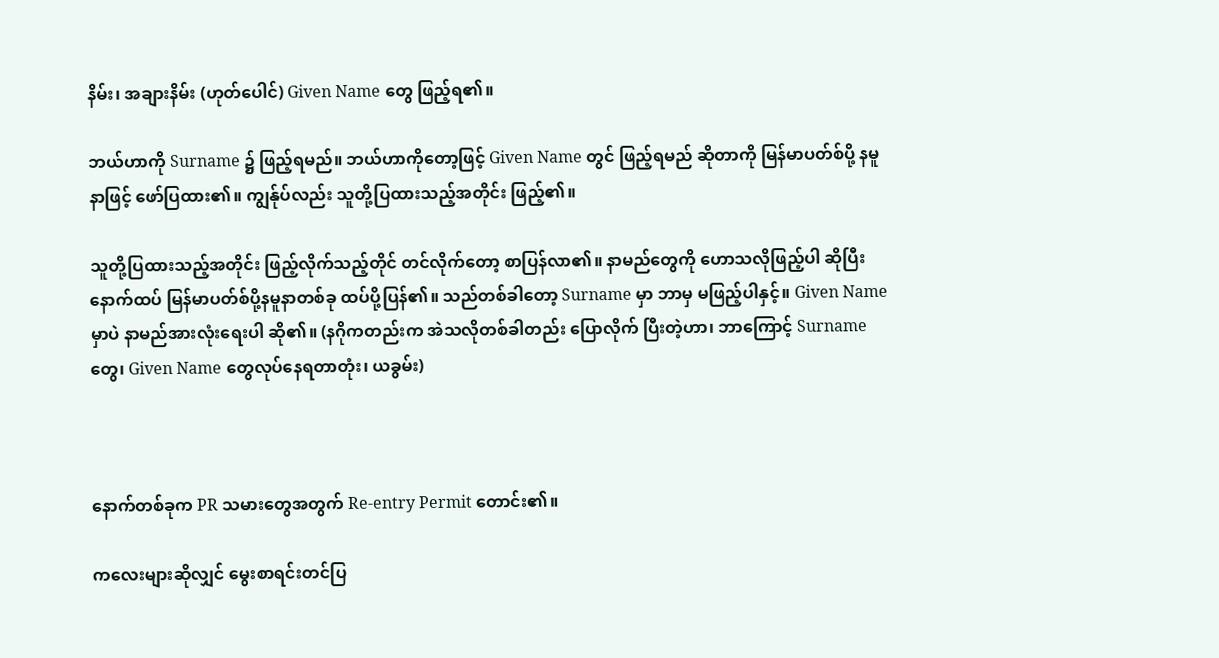နိမ်း၊ အချားနိမ်း (ဟုတ်ပေါင်) Given Name တွေ ဖြည့်ရ၏။

ဘယ်ဟာကို Surname ၌ ဖြည့်ရမည်။ ဘယ်ဟာကိုတော့ဖြင့် Given Name တွင် ဖြည့်ရမည် ဆိုတာကို မြန်မာပတ်စ်ပို့ နမူနာဖြင့် ဖော်ပြထား၏။ ကျွန်ုပ်လည်း သူတို့ပြထားသည့်အတိုင်း ဖြည့်၏။

သူတို့ပြထားသည့်အတိုင်း ဖြည့်လိုက်သည့်တိုင် တင်လိုက်တော့ စာပြန်လာ၏။ နာမည်တွေကို ဟောသလိုဖြည့်ပါ ဆိုပြီး နောက်ထပ် မြန်မာပတ်စ်ပို့နမူနာတစ်ခု ထပ်ပို့ပြန်၏။ သည်တစ်ခါတော့ Surname မှာ ဘာမှ မဖြည့်ပါနှင့်။ Given Name မှာပဲ နာမည်အားလုံးရေးပါ ဆို၏။ (နဂိုကတည်းက အဲသလိုတစ်ခါတည်း ပြောလိုက် ပြီးတဲ့ဟာ၊ ဘာကြောင့် Surname တွေ၊ Given Name တွေလုပ်နေရတာတုံး၊ ယခွမ်း)



နောက်တစ်ခုက PR သမားတွေအတွက် Re-entry Permit တောင်း၏။

ကလေးများဆိုလျှင် မွေးစာရင်းတင်ပြ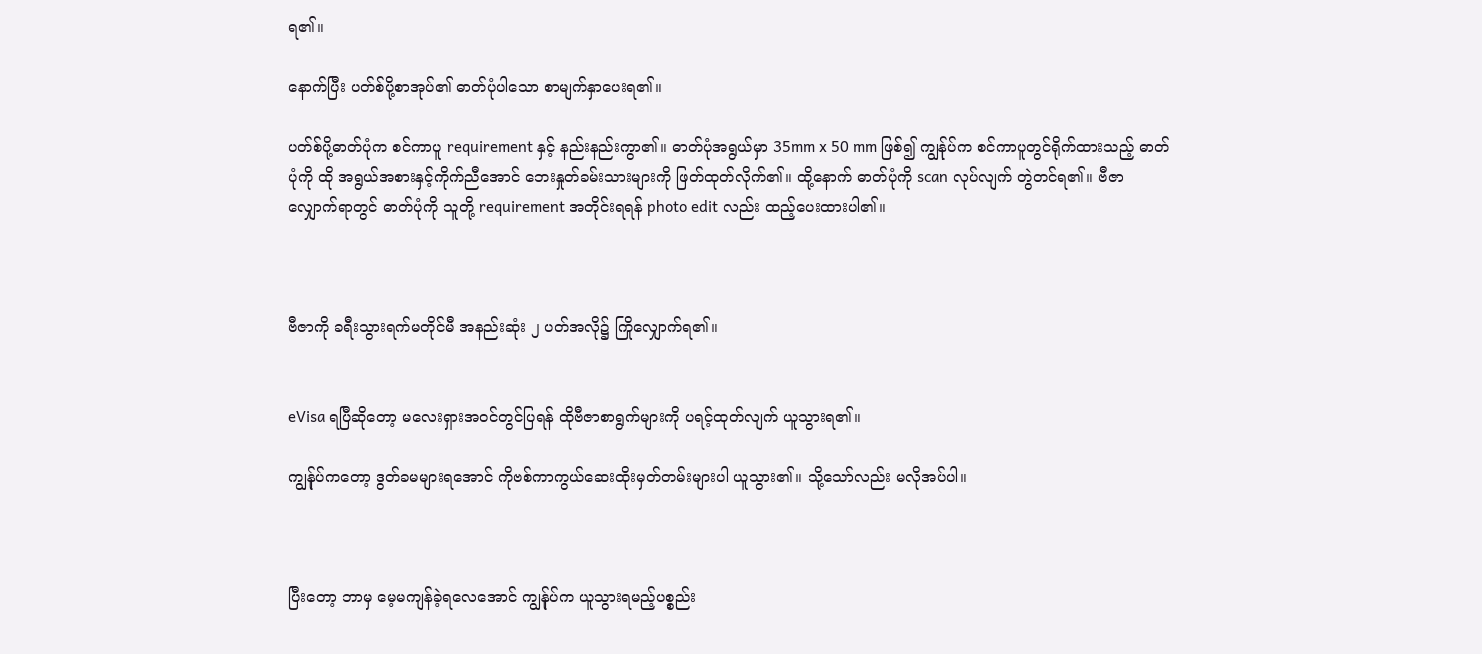ရ၏။

နောက်ပြီး ပတ်စ်ပို့စာအုပ်၏ ဓာတ်ပုံပါသော စာမျက်နှာပေးရ၏။

ပတ်စ်ပို့ဓာတ်ပုံက စင်ကာပူ requirement နှင့် နည်းနည်းကွာ၏။ ဓာတ်ပုံအရွယ်မှာ 35mm x 50 mm ဖြစ်၍ ကျွန်ုပ်က စင်ကာပူတွင်ရိုက်ထားသည့် ဓာတ်ပုံကို ထို အရွယ်အစားနှင့်ကိုက်ညီအောင် ဘေးနှုတ်ခမ်းသားများကို ဖြတ်ထုတ်လိုက်၏။ ထို့နောက် ဓာတ်ပုံကို scan လုပ်လျက် တွဲတင်ရ၏။ ဗီဇာလျှောက်ရာတွင် ဓာတ်ပုံကို သူတို့ requirement အတိုင်းရရန် photo edit လည်း ထည့်ပေးထားပါ၏။



ဗီဇာကို ခရီးသွားရက်မတိုင်မီ အနည်းဆုံး ၂ ပတ်အလို၌ ကြိုလျှောက်ရ၏။


eVisa ရပြီဆိုတော့ မလေးရှားအဝင်တွင်ပြရန် ထိုဗီဇာစာရွက်များကို ပရင့်ထုတ်လျက် ယူသွားရ၏။

ကျွန်ုပ်ကတော့ ဒွတ်ခမများရအောင် ကိုဗစ်ကာကွယ်ဆေးထိုးမှတ်တမ်းများပါ ယူသွား၏။ သို့သော်လည်း မလိုအပ်ပါ။



ပြီးတော့ ဘာမှ မေ့မကျန်ခဲ့ရလေအောင် ကျွန်ုပ်က ယူသွားရမည့်ပစ္စည်း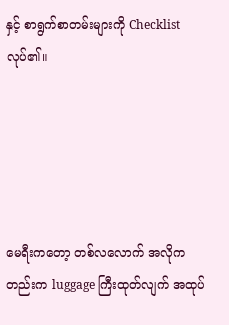နှင့် စာရွက်စာတမ်းများကို Checklist လုပ်၏။





မေရီးကတော့ တစ်လလောက် အလိုကတည်းက luggage ကြီးထုတ်လျက် အထုပ်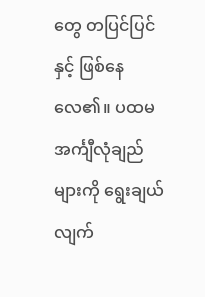တွေ တပြင်ပြင်နှင့် ဖြစ်နေလေ၏။ ပထမ အင်္ကျီလုံချည်များကို ရွေးချယ်လျက်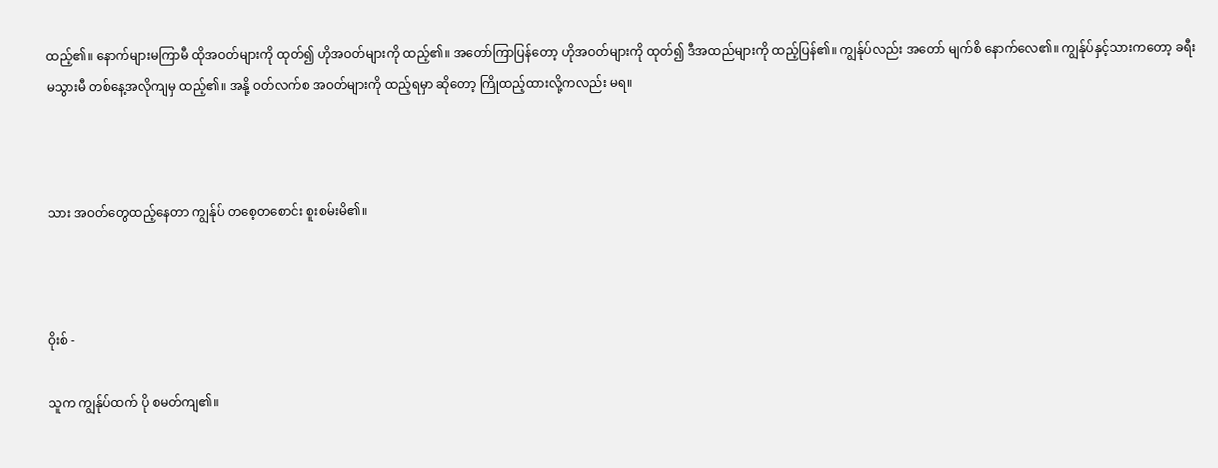ထည့်၏။ နောက်များမကြာမီ ထိုအဝတ်များကို ထုတ်၍ ဟိုအဝတ်များကို ထည့်၏။ အတော်ကြာပြန်တော့ ဟိုအဝတ်များကို ထုတ်၍ ဒီအထည်များကို ထည့်ပြန်၏။ ကျွန်ုပ်လည်း အတော် မျက်စိ နောက်လေ၏။ ကျွန်ုပ်နှင့်သားကတော့ ခရီးမသွားမီ တစ်နေ့အလိုကျမှ ထည့်၏။ အနို့ ဝတ်လက်စ အဝတ်များကို ထည့်ရမှာ ဆိုတော့ ကြိုထည့်ထားလို့ကလည်း မရ။



သား အဝတ်တွေထည့်နေတာ ကျွန်ုပ် တစေ့တစောင်း စူးစမ်းမိ၏။



ဝိုးစ် -

သူက ကျွန်ုပ်ထက် ပို စမတ်ကျ၏။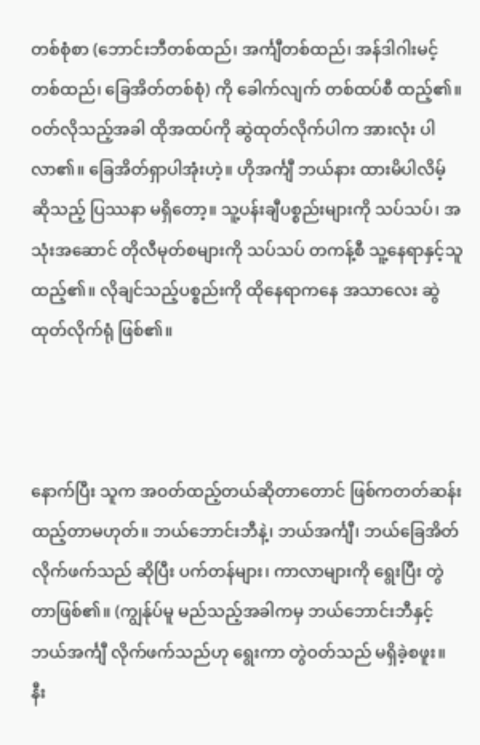တစ်စုံစာ (ဘောင်းဘီတစ်ထည်၊ အင်္ကျီတစ်ထည်၊ အန်ဒါဂါးမင့်တစ်ထည်၊ ခြေအိတ်တစ်စုံ) ကို ခေါက်လျက် တစ်ထပ်စီ ထည့်၏။ ဝတ်လိုသည့်အခါ ထိုအထပ်ကို ဆွဲထုတ်လိုက်ပါက အားလုံး ပါလာ၏။ ခြေအိတ်ရှာပါအုံးဟဲ့။ ဟိုအင်္ကျီ ဘယ်နား ထားမိပါလိမ့် ဆိုသည့် ပြဿနာ မရှိတော့။ သူ့ပန်းချီပစ္စည်းများကို သပ်သပ်၊ အသုံးအဆောင် တိုလီမုတ်စများကို သပ်သပ် တကန့်စီ သူ့နေရာနှင့်သူ ထည့်၏။ လိုချင်သည့်ပစ္စည်းကို ထိုနေရာကနေ အသာလေး ဆွဲထုတ်လိုက်ရုံ ဖြစ်၏။



နောက်ပြီး သူက အဝတ်ထည့်တယ်ဆိုတာတောင် ဖြစ်ကတတ်ဆန်း ထည့်တာမဟုတ်။ ဘယ်ဘောင်းဘီနဲ့၊ ဘယ်အင်္ကျီ၊ ဘယ်ခြေအိတ် လိုက်ဖက်သည် ဆိုပြီး ပက်တန်များ၊ ကာလာများကို ရွေးပြီး တွဲတာဖြစ်၏။ (ကျွန်ုပ်မူ မည်သည့်အခါကမှ ဘယ်ဘောင်းဘီနှင့် ဘယ်အင်္ကျီ လိုက်ဖက်သည်ဟု ရွေးကာ တွဲဝတ်သည် မရှိခဲ့စဖူး။ နီး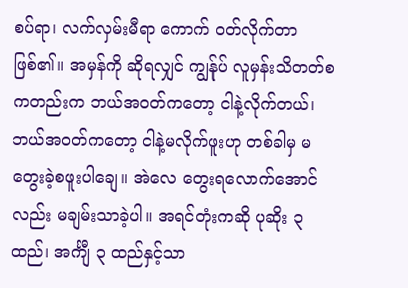စပ်ရာ၊ လက်လှမ်းမီရာ ကောက် ဝတ်လိုက်တာ ဖြစ်၏။ အမှန်ကို ဆိုရလျှင် ကျွန်ုပ် လူမှန်းသိတတ်စကတည်းက ဘယ်အဝတ်ကတော့ ငါနဲ့လိုက်တယ်၊ ဘယ်အဝတ်ကတော့ ငါနဲ့မလိုက်ဖူးဟု တစ်ခါမှ မတွေးခဲ့စဖူးပါချေ။ အဲလေ တွေးရလောက်အောင်လည်း မချမ်းသာခဲ့ပါ။ အရင်တုံးကဆို ပုဆိုး ၃ ထည်၊ အင်္ကျီ ၃ ထည်နှင့်သာ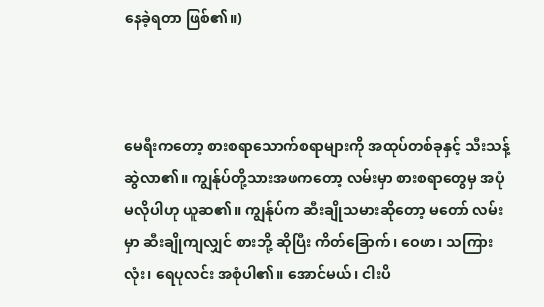နေခဲ့ရတာ ဖြစ်၏။)



မေရီးကတော့ စားစရာသောက်စရာများကို အထုပ်တစ်ခုနှင့် သီးသန့်ဆွဲလာ၏။ ကျွန်ုပ်တို့သားအဖကတော့ လမ်းမှာ စားစရာတွေမှ အပုံ မလိုပါဟု ယူဆ၏။ ကျွန်ုပ်က ဆီးချိုသမားဆိုတော့ မတော် လမ်းမှာ ဆီးချိုကျလျှင် စားဘို့ ဆိုပြီး ကိတ်ခြောက်၊ ဝေဖာ၊ သကြားလုံး၊ ရေပုလင်း အစုံပါ၏။ အောင်မယ်၊ ငါးပိ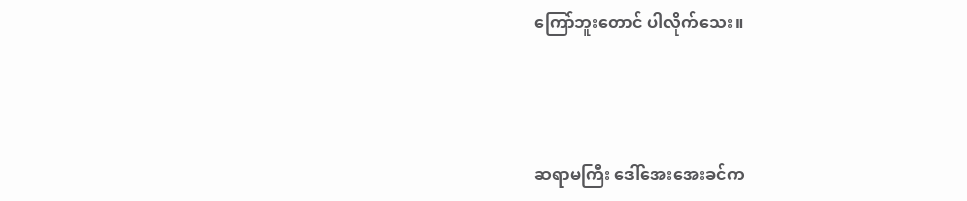ကြော်ဘူးတောင် ပါလိုက်သေး။



ဆရာမကြီး ဒေါ်အေးအေးခင်က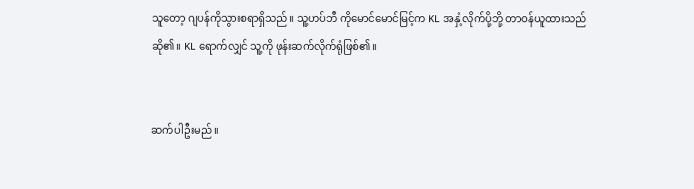သူတော့ ဂျပန်ကိုသွားစရာရှိသည်။ သူ့ဟပ်ဘီ ကိုမောင်မောင်မြင့်က KL အနှံ့လိုက်ပို့ဘို့ တာဝန်ယူထားသည် ဆို၏။ KL ရောက်လျှင် သူ့ကို ဖုန်းဆက်လိုက်ရုံဖြစ်၏။


ဆက်ပါဦးမည်။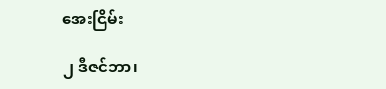အေးငြိမ်း

၂ ဒီဇင်ဘာ၊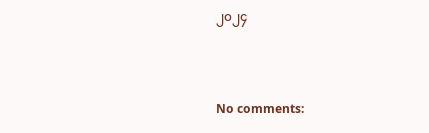၂၀၂၄



No comments: